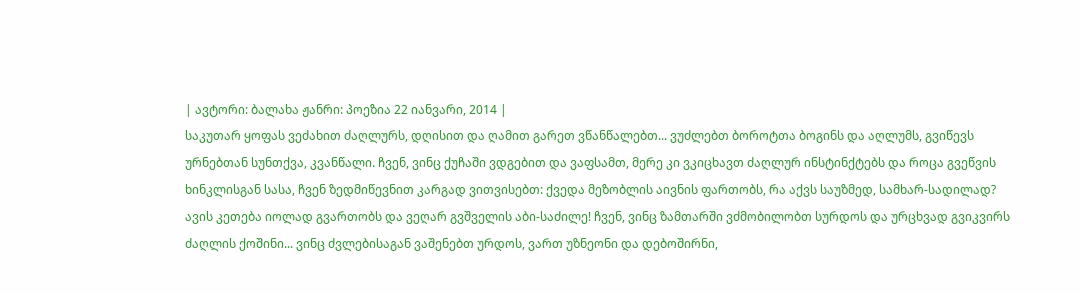| ავტორი: ბალახა ჟანრი: პოეზია 22 იანვარი, 2014 |
საკუთარ ყოფას ვეძახით ძაღლურს, დღისით და ღამით გარეთ ვწანწალებთ... ვუძლებთ ბოროტთა ბოგინს და აღლუმს, გვიწევს ურნებთან სუნთქვა, კვანწალი. ჩვენ, ვინც ქუჩაში ვდგებით და ვაფსამთ, მერე კი ვკიცხავთ ძაღლურ ინსტინქტებს და როცა გვეწვის ხინკლისგან სასა, ჩვენ ზედმიწევნით კარგად ვითვისებთ: ქვედა მეზობლის აივნის ფართობს, რა აქვს საუზმედ, სამხარ-სადილად? ავის კეთება იოლად გვართობს და ვეღარ გვშველის აბი-საძილე! ჩვენ, ვინც ზამთარში ვძმობილობთ სურდოს და ურცხვად გვიკვირს ძაღლის ქოშინი... ვინც ძვლებისაგან ვაშენებთ ურდოს, ვართ უზნეონი და დებოშირნი,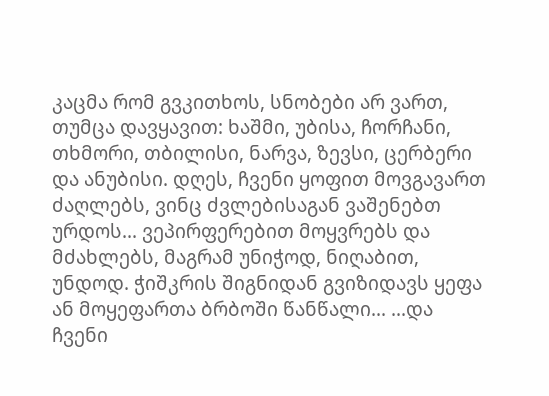კაცმა რომ გვკითხოს, სნობები არ ვართ, თუმცა დავყავით: ხაშმი, უბისა, ჩორჩანი, თხმორი, თბილისი, ნარვა, ზევსი, ცერბერი და ანუბისი. დღეს, ჩვენი ყოფით მოვგავართ ძაღლებს, ვინც ძვლებისაგან ვაშენებთ ურდოს... ვეპირფერებით მოყვრებს და მძახლებს, მაგრამ უნიჭოდ, ნიღაბით, უნდოდ. ჭიშკრის შიგნიდან გვიზიდავს ყეფა ან მოყეფართა ბრბოში წანწალი... ...და ჩვენი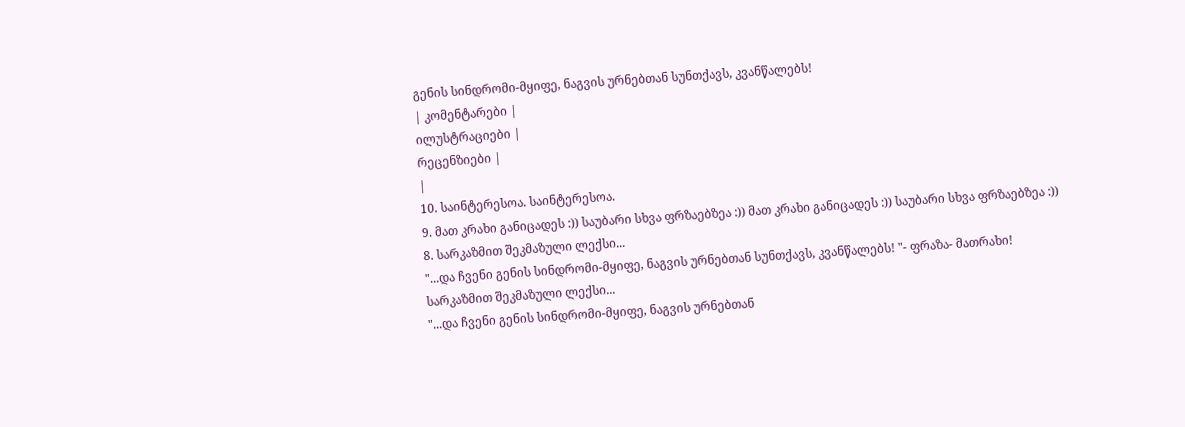გენის სინდრომი-მყიფე, ნაგვის ურნებთან სუნთქავს, კვანწალებს!
| კომენტარები |
ილუსტრაციები |
რეცენზიები |
|
10. საინტერესოა. საინტერესოა.
9. მათ კრახი განიცადეს :)) საუბარი სხვა ფრზაებზეა :)) მათ კრახი განიცადეს :)) საუბარი სხვა ფრზაებზეა :))
8. სარკაზმით შეკმაზული ლექსი...
"...და ჩვენი გენის სინდრომი-მყიფე, ნაგვის ურნებთან სუნთქავს, კვანწალებს! "- ფრაზა- მათრახი!
სარკაზმით შეკმაზული ლექსი...
"...და ჩვენი გენის სინდრომი-მყიფე, ნაგვის ურნებთან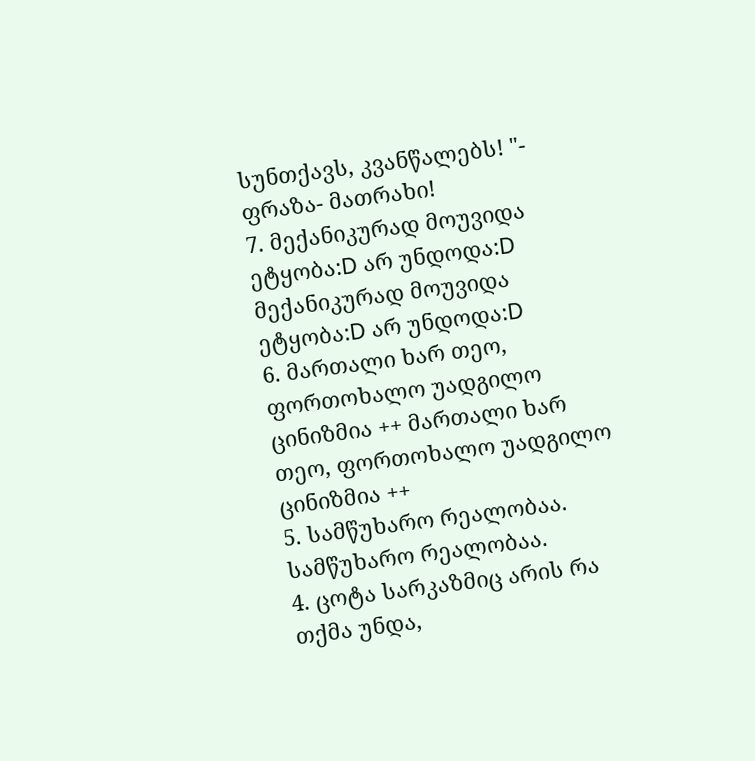სუნთქავს, კვანწალებს! "- ფრაზა- მათრახი!
7. მექანიკურად მოუვიდა ეტყობა:D არ უნდოდა:D მექანიკურად მოუვიდა ეტყობა:D არ უნდოდა:D
6. მართალი ხარ თეო, ფორთოხალო უადგილო ცინიზმია ++ მართალი ხარ თეო, ფორთოხალო უადგილო ცინიზმია ++
5. სამწუხარო რეალობაა. სამწუხარო რეალობაა.
4. ცოტა სარკაზმიც არის რა თქმა უნდა,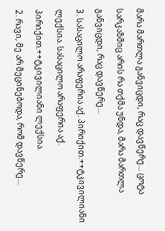მარა მართლა განვიცდი, რაც დავწერე... ცოტა სარკაზმიც არის რა თქმა უნდა, მარა მართლა განვიცდი, რაც დავწერე...
3. სასაცილო არაფერია აქ. პირიქით.++ტკივილიანი ლექსია. სასაცილო არაფერია აქ. პირიქით.++ტკივილიანი ლექსია.
2. რავი, მე არ მეცინებოდა, რომ დავწერე...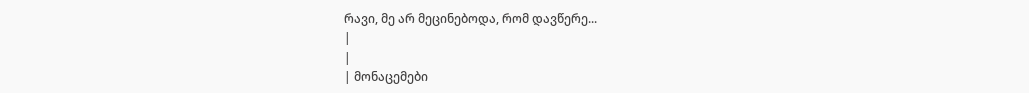რავი, მე არ მეცინებოდა, რომ დავწერე...
|
|
| მონაცემები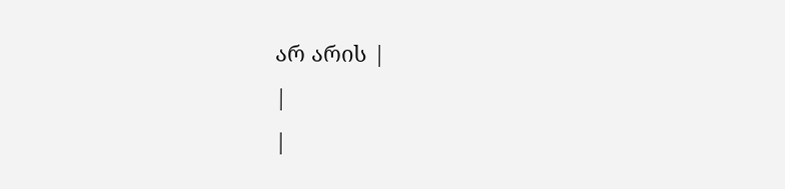არ არის |
|
|